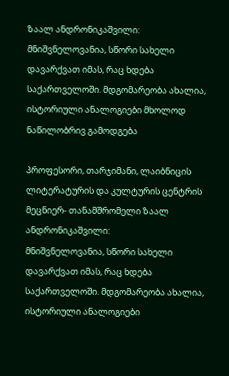ზაალ ანდრონიკაშვილი: მნიშვნელოვანია, სწორი სახელი დავარქვათ იმას, რაც ხდება საქართველოში. მდგომარეობა ახალია, ისტორიული ანალოგიები მხოლოდ ნაწილობრივ გამოდგება

პროფესორი, თარჯიმანი, ლაიბნიცის ლიტერატურის და კულტურის ცენტრის მეცნიერ- თანამშრომელი ზაალ ანდრონიკაშვილი:
მნიშვნელოვანია, სწორი სახელი დავარქვათ იმას, რაც ხდება საქართველოში. მდგომარეობა ახალია, ისტორიული ანალოგიები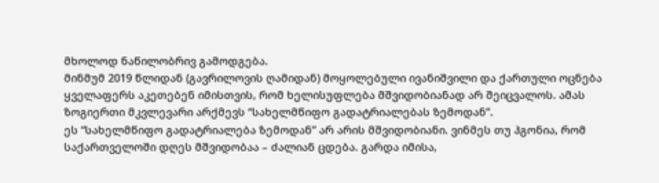მხოლოდ ნაწილობრივ გამოდგება.
მინმუმ 2019 წლიდან (გავრილოვის ღამიდან) მოყოლებული ივანიშვილი და ქართული ოცნება ყველაფერს აკეთებენ იმისთვის, რომ ხელისუფლება მშვიდობიანად არ შეიცვალოს. ამას ზოგიერთი მკვლევარი არქმევს “სახელმწიფო გადატრიალებას ზემოდან”.
ეს “სახელმწიფო გადატრიალება ზემოდან” არ არის მშვიდობიანი. ვინმეს თუ ჰგონია, რომ საქართველოში დღეს მშვიდობაა – ძალიან ცდება. გარდა იმისა,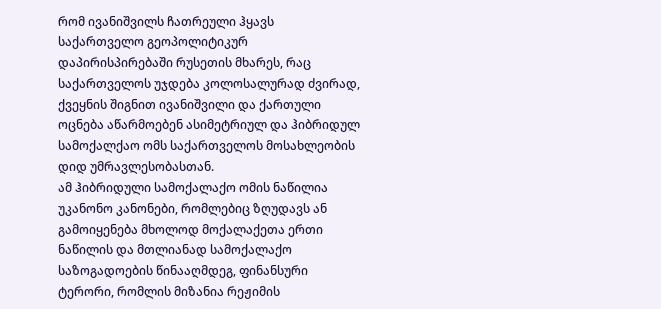რომ ივანიშვილს ჩათრეული ჰყავს საქართველო გეოპოლიტიკურ დაპირისპირებაში რუსეთის მხარეს, რაც საქართველოს უჯდება კოლოსალურად ძვირად, ქვეყნის შიგნით ივანიშვილი და ქართული ოცნება აწარმოებენ ასიმეტრიულ და ჰიბრიდულ სამოქალქაო ომს საქართველოს მოსახლეობის დიდ უმრავლესობასთან.
ამ ჰიბრიდული სამოქალაქო ომის ნაწილია უკანონო კანონები, რომლებიც ზღუდავს ან გამოიყენება მხოლოდ მოქალაქეთა ერთი ნაწილის და მთლიანად სამოქალაქო საზოგადოების წინააღმდეგ, ფინანსური ტერორი, რომლის მიზანია რეჟიმის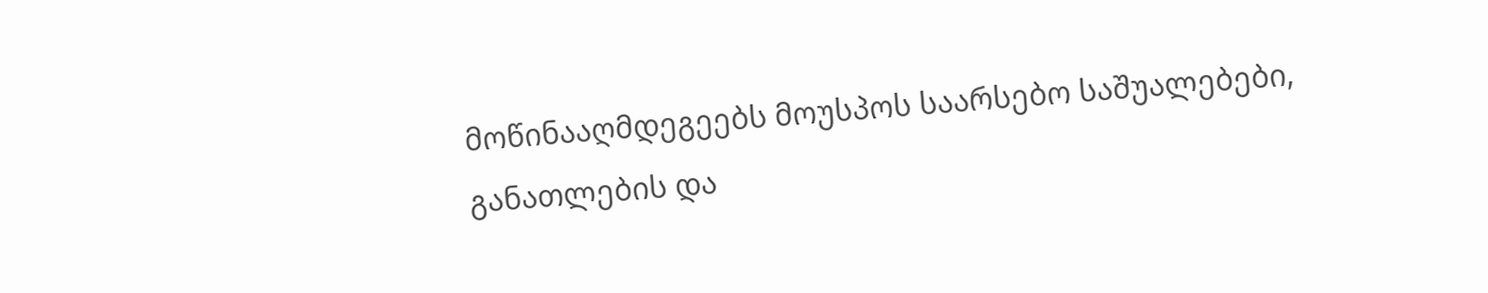მოწინააღმდეგეებს მოუსპოს საარსებო საშუალებები, განათლების და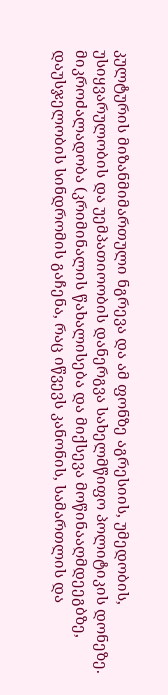კულტურის მიზანმიმართული ნგრევა და ამ ფონზე აგრესიის, უმედობის, უსიყვარულობის და უემპათიოობის დანერგვა სახელმწიფო პოლიტიკის დონეზე. მიკროძალადობა (კრიმინალის წახალისება და მიქსევა მოწინააღმდეეგბზე, დაუსჯელობის სინდრომის გაჩენა, რაც იწვევს კანონის, სამართლის და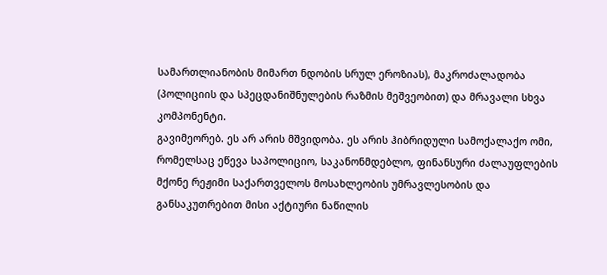სამართლიანობის მიმართ ნდობის სრულ ეროზიას), მაკროძალადობა (პოლიციის და სპეცდანიშნულების რაზმის მეშვეობით) და მრავალი სხვა კომპონენტი.
გავიმეორებ. ეს არ არის მშვიდობა. ეს არის ჰიბრიდული სამოქალაქო ომი, რომელსაც ეწევა საპოლიციო, საკანონმდებლო, ფინანსური ძალაუფლების მქონე რეჟიმი საქართველოს მოსახლეობის უმრავლესობის და განსაკუთრებით მისი აქტიური ნაწილის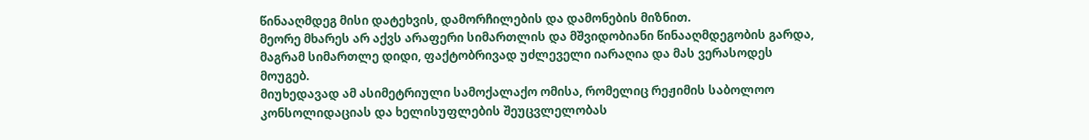წინააღმდეგ მისი დატეხვის, დამორჩილების და დამონების მიზნით.
მეორე მხარეს არ აქვს არაფერი სიმართლის და მშვიდობიანი წინააღმდეგობის გარდა, მაგრამ სიმართლე დიდი, ფაქტობრივად უძლეველი იარაღია და მას ვერასოდეს მოუგებ.
მიუხედავად ამ ასიმეტრიული სამოქალაქო ომისა, რომელიც რეჟიმის საბოლოო კონსოლიდაციას და ხელისუფლების შეუცვლელობას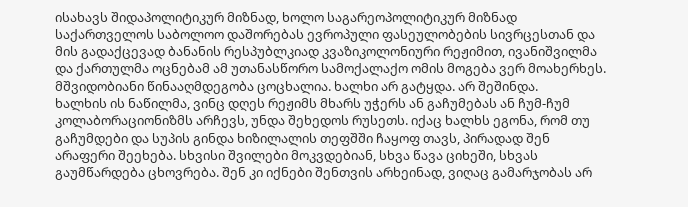ისახავს შიდაპოლიტიკურ მიზნად, ხოლო საგარეოპოლიტიკურ მიზნად საქართველოს საბოლოო დაშორებას ევროპული ფასეულობების სივრცესთან და მის გადაქცევად ბანანის რესპუბლკიად კვაზიკოლონიური რეჟიმით, ივანიშვილმა და ქართულმა ოცნებამ ამ უთანასწორო სამოქალაქო ომის მოგება ვერ მოახერხეს. მშვიდობიანი წინააღმდეგობა ცოცხალია. ხალხი არ გატყდა. არ შეშინდა.
ხალხის ის ნაწილმა, ვინც დღეს რეჟიმს მხარს უჭერს ან გაჩუმებას ან ჩუმ-ჩუმ კოლაბორაციონიზმს არჩევს, უნდა შეხედოს რუსეთს. იქაც ხალხს ეგონა, რომ თუ გაჩუმდები და სუპის გინდა ხიზილალის თეფშში ჩაყოფ თავს, პირადად შენ არაფერი შეეხება. სხვისი შვილები მოკვდებიან, სხვა წავა ციხეში, სხვას გაუმწარდება ცხოვრება. შენ კი იქნები შენთვის არხეინად, ვიღაც გამარჯობას არ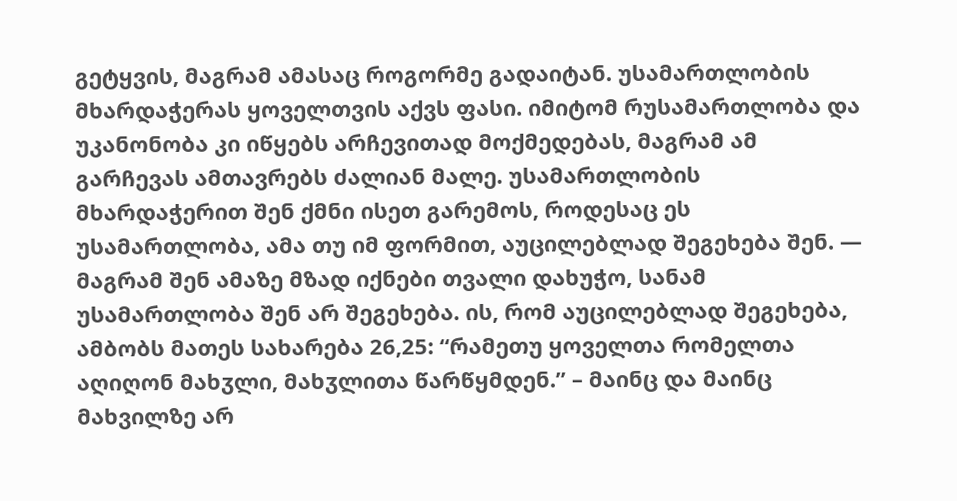გეტყვის, მაგრამ ამასაც როგორმე გადაიტან. უსამართლობის მხარდაჭერას ყოველთვის აქვს ფასი. იმიტომ რუსამართლობა და უკანონობა კი იწყებს არჩევითად მოქმედებას, მაგრამ ამ გარჩევას ამთავრებს ძალიან მალე. უსამართლობის მხარდაჭერით შენ ქმნი ისეთ გარემოს, როდესაც ეს უსამართლობა, ამა თუ იმ ფორმით, აუცილებლად შეგეხება შენ. — მაგრამ შენ ამაზე მზად იქნები თვალი დახუჭო, სანამ უსამართლობა შენ არ შეგეხება. ის, რომ აუცილებლად შეგეხება, ამბობს მათეს სახარება 26,25: “რამეთუ ყოველთა რომელთა აღიღონ მახჳლი, მახჳლითა წარწყმდენ.” – მაინც და მაინც მახვილზე არ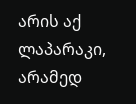არის აქ ლაპარაკი, არამედ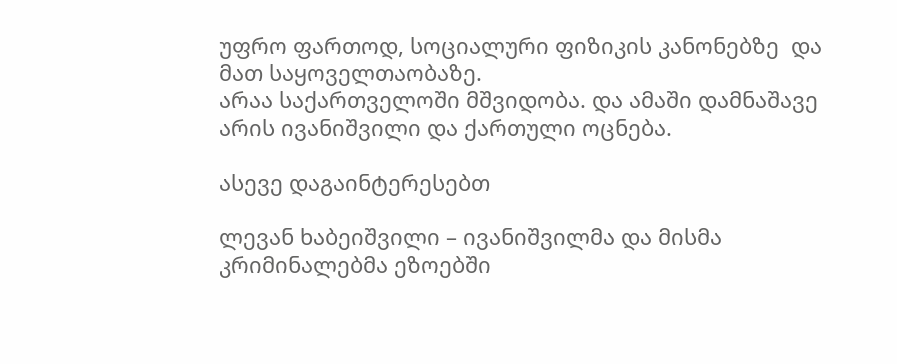უფრო ფართოდ, სოციალური ფიზიკის კანონებზე  და მათ საყოველთაობაზე.
არაა საქართველოში მშვიდობა. და ამაში დამნაშავე არის ივანიშვილი და ქართული ოცნება.

ასევე დაგაინტერესებთ

ლევან ხაბეიშვილი – ივანიშვილმა და მისმა კრიმინალებმა ეზოებში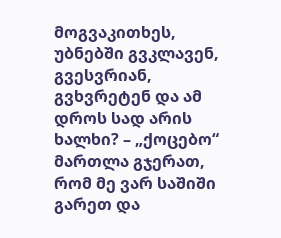მოგვაკითხეს, უბნებში გვკლავენ, გვესვრიან, გვხვრეტენ და ამ დროს სად არის ხალხი? – „ქოცებო“ მართლა გჯერათ, რომ მე ვარ საშიში გარეთ და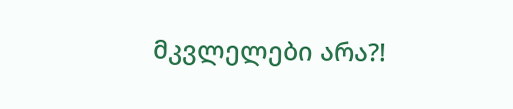მკვლელები არა?!